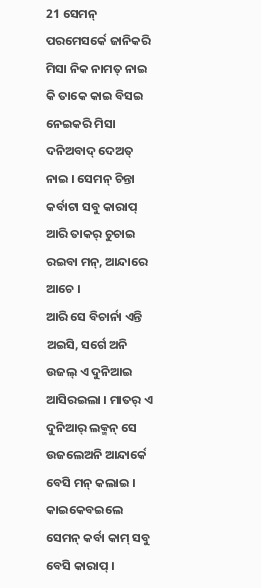21 ସେମନ୍ ପରମେସର୍କେ ଜାନିକରି ମିସା ନିକ ନାମତ୍ ନାଇ କି ତାକେ କାଇ ବିସଇ ନେଇକରି ମିସା ଦନିଅବାଦ୍ ଦେଅତ୍ ନାଇ । ସେମନ୍ ଚିନ୍ତା କର୍ବାଟା ସବୁ କାରାପ୍ ଆରି ତାକର୍ ଚୁଚାଇ ରଇବା ମନ୍, ଆନ୍ଦାରେ ଆଚେ ।
ଆରି ସେ ବିଚାର୍ନା ଏନ୍ତି ଅଇସି, ସର୍ଗେ ଅନି ଉଜଲ୍ ଏ ଦୁନିଆଇ ଆସିରଇଲା । ମାତର୍ ଏ ଦୁନିଆର୍ ଲକ୍ମନ୍ ସେ ଉଜଲେଅନି ଆନ୍ଦାର୍କେ ବେସି ମନ୍ କଲାଇ । କାଇକେବଇଲେ ସେମନ୍ କର୍ବା କାମ୍ ସବୁ ବେସି କାରାପ୍ ।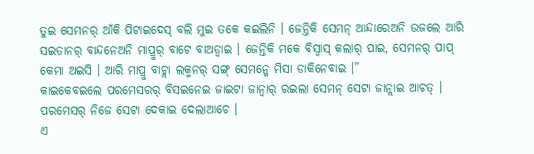ତୁଇ ସେମନର୍ ଆଁକି ପିଟାଇଦେସ୍ ବଲି ମୁଇ ତକେ କଇଲିନି । ଜେନ୍ତିକି ସେମନ୍ ଆନ୍ଦାରେଅନି ଉଜଲେ ଆରି ସଇତାନର୍ ବାନ୍ଦନେଅନି ମାପ୍ରୁର୍ ବାଟେ ବାଅଡ୍ବାଇ । ଜେନ୍ତିକି ମକେ ବିସ୍ବାସ୍ କଲାର୍ ପାଇ, ସେମନର୍ ପାପ୍ କେମା ଅଇସି । ଆରି ମାପ୍ରୁ ବାଚ୍ଲା ଲକ୍ମନର୍ ସଙ୍ଗ୍ ସେମନ୍କେ ମିସା ଡାକିନେବାଇ ।”
କାଇକେବଇଲେ ପରମେସରର୍ ବିସଇନେଇ ଜାଇଟା ଜାନ୍ବାର୍ ରଇଲା ସେମନ୍ ସେଟା ଜାନ୍ଲାଇ ଆଚତ୍ । ପରମେସର୍ ନିଜେ ସେଟା ଦେକାଇ ଦେଲାଆଚେ ।
ଏ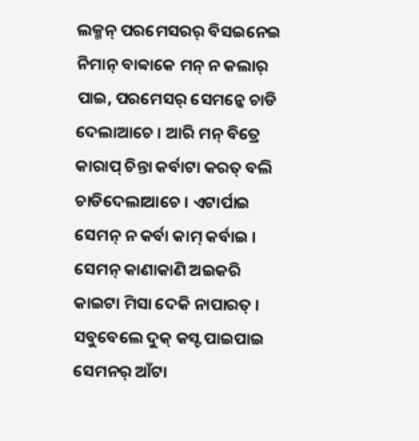ଲକ୍ମନ୍ ପରମେସରର୍ ବିସଇନେଇ ନିମାନ୍ ବାବ୍ବାକେ ମନ୍ ନ କଲାର୍ ପାଇ, ପରମେସର୍ ସେମନ୍କେ ଚାଡି ଦେଲାଆଚେ । ଆରି ମନ୍ ବିତ୍ରେ କାରାପ୍ ଚିନ୍ତା କର୍ବାଟା କରତ୍ ବଲି ଚାଡିଦେଲାଆଚେ । ଏଟାର୍ପାଇ ସେମନ୍ ନ କର୍ବା କାମ୍ କର୍ବାଇ ।
ସେମନ୍ କାଣାକାଣି ଅଇକରି କାଇଟା ମିସା ଦେକି ନାପାରତ୍ । ସବୁବେଲେ ଦୁକ୍ କସ୍ଟ ପାଇପାଇ ସେମନର୍ ଆଁଟା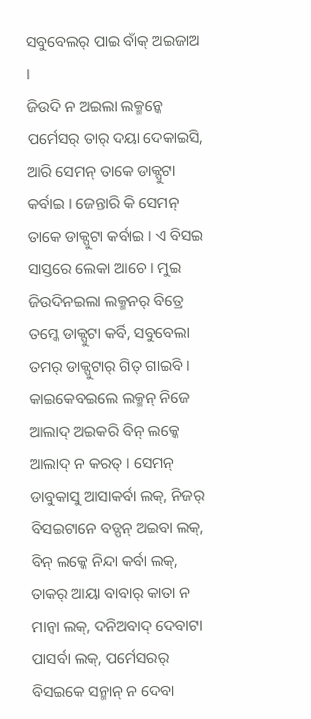ସବୁବେଲର୍ ପାଇ ବାଁକ୍ ଅଇଜାଅ ।
ଜିଉଦି ନ ଅଇଲା ଲକ୍ମନ୍କେ ପର୍ମେସର୍ ତାର୍ ଦୟା ଦେକାଇସି, ଆରି ସେମନ୍ ତାକେ ଡାକ୍ପୁଟା କର୍ବାଇ । ଜେନ୍ତାରି କି ସେମନ୍ ତାକେ ଡାକ୍ପୁଟା କର୍ବାଇ । ଏ ବିସଇ ସାସ୍ତରେ ଲେକା ଆଚେ । ମୁଇ ଜିଉଦିନଇଲା ଲକ୍ମନର୍ ବିତ୍ରେ ତମ୍କେ ଡାକ୍ପୁଟା କର୍ବି, ସବୁବେଲା ତମର୍ ଡାକ୍ପୁଟାର୍ ଗିତ୍ ଗାଇବି ।
କାଇକେବଇଲେ ଲକ୍ମନ୍ ନିଜେ ଆଲାଦ୍ ଅଇକରି ବିନ୍ ଲକ୍କେ ଆଲାଦ୍ ନ କରତ୍ । ସେମନ୍ ଡାବୁକାସୁ ଆସାକର୍ବା ଲକ୍, ନିଜର୍ ବିସଇଟାନେ ବଡ୍ପନ୍ ଅଇବା ଲକ୍, ବିନ୍ ଲକ୍କେ ନିନ୍ଦା କର୍ବା ଲକ୍, ତାକର୍ ଆୟା ବାବାର୍ କାତା ନ ମାନ୍ବା ଲକ୍, ଦନିଅବାଦ୍ ଦେବାଟା ପାସର୍ବା ଲକ୍, ପର୍ମେସରର୍ ବିସଇକେ ସନ୍ମାନ୍ ନ ଦେବା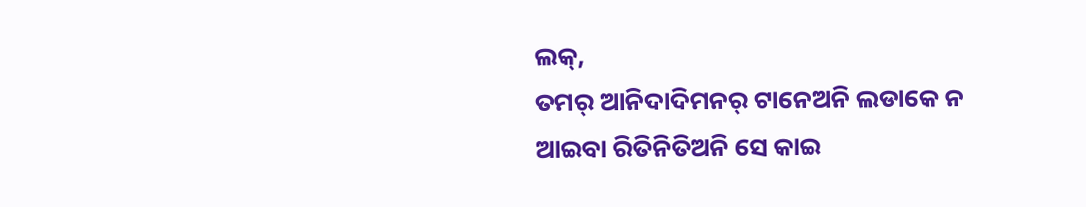ଲକ୍,
ତମର୍ ଆନିଦାଦିମନର୍ ଟାନେଅନି ଲଡାକେ ନ ଆଇବା ରିତିନିତିଅନି ସେ କାଇ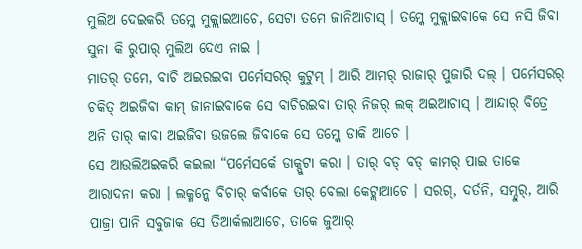ମୁଲିଅ ଦେଇକରି ତମ୍କେ ମୁକ୍ଲାଇଆଚେ, ସେଟା ତମେ ଜାନିଆଚାସ୍ । ତମ୍କେ ମୁକ୍ଲାଇବାକେ ସେ ନସି ଜିବା ସୁନା କି ରୁପାର୍ ମୁଲିଅ ଦେଏ ନାଇ ।
ମାତର୍ ତମେ, ବାଚି ଅଇରଇବା ପର୍ମେସରର୍ କୁଟୁମ୍ । ଆରି ଆମର୍ ରାଜାର୍ ପୁଜାରି ଦଲ୍ । ପର୍ମେସରର୍ ଚକିତ୍ ଅଇଜିବା କାମ୍ ଜାନାଇବାକେ ସେ ବାଚିରଇବା ତାର୍ ନିଜର୍ ଲକ୍ ଅଇଆଚାସ୍ । ଆନ୍ଦାର୍ ବିତ୍ରେ ଅନି ତାର୍ କାବା ଅଇଜିବା ଉଜଲେ ଜିବାକେ ସେ ତମ୍କେ ଡାକି ଆଚେ ।
ସେ ଆଉଲିଅଇକରି କଇଲା “ପର୍ମେସର୍କେ ଡାକ୍ପୁଟା କରା । ତାର୍ ବଡ୍ ବଡ୍ କାମର୍ ପାଇ ତାକେ ଆରାଦନା କରା । ଲକ୍ମନ୍କେ ବିଚାର୍ କର୍ବାକେ ତାର୍ ବେଲା କେଟ୍ଲାଆଚେ । ସରଗ୍, ଦର୍ତନି, ସମ୍ଦୁର୍, ଆରି ପାଜ୍ରା ପାନି ସବୁଜାକ ସେ ତିଆର୍କଲାଆଚେ, ତାକେ ଜୁଆର୍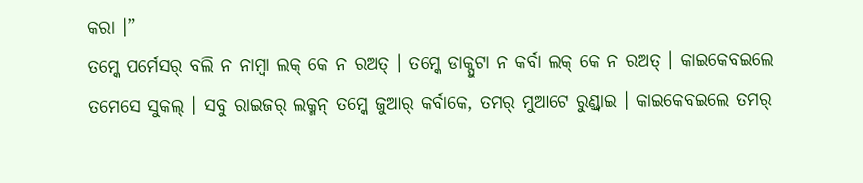କରା ।”
ତମ୍କେ ପର୍ମେସର୍ ବଲି ନ ନାମ୍ବା ଲକ୍ କେ ନ ରଅତ୍ । ତମ୍କେ ଡାକ୍ପୁଟା ନ କର୍ବା ଲକ୍ କେ ନ ରଅତ୍ । କାଇକେବଇଲେ ତମେସେ ସୁକଲ୍ । ସବୁ ରାଇଜର୍ ଲକ୍ମନ୍ ତମ୍କେ ଜୁଆର୍ କର୍ବାକେ, ତମର୍ ମୁଆଟେ ରୁଣ୍ଡ୍ବାଇ । କାଇକେବଇଲେ ତମର୍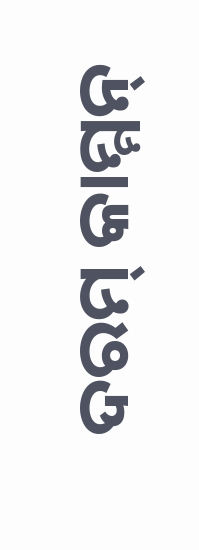ଦରମ୍ କାମ୍ମନ୍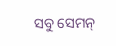ସବୁ ସେମନ୍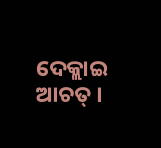ଦେକ୍ଲାଇ ଆଚତ୍ ।